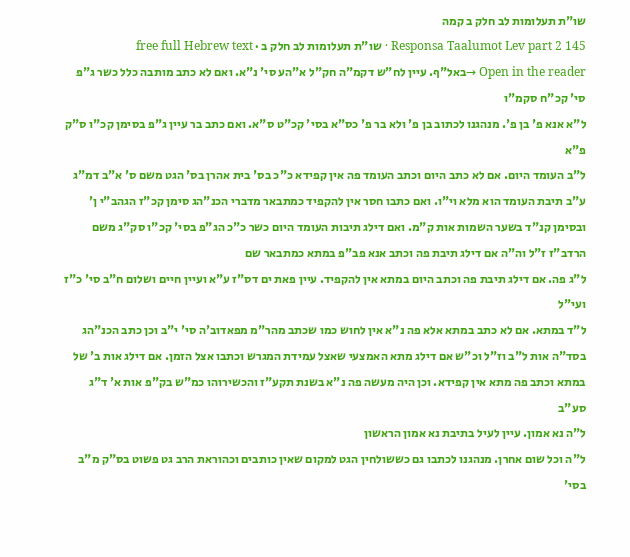שו"ת תעלומות לב חלק ב קמה
Responsa Taalumot Lev part 2 145 · שו"ת תעלומות לב חלק ב · free full Hebrew text
Open in the reader →באל"ף. עיין לח"ש דקמ"ה חק"ל א"הע סי' נ"א. ואם לא כתב מותבה כלל כשר ג"פ סי' קכ"ח סקמ"ו
ל"א אנא פ' בן פ'. מנהגנו לכתוב בן פ' ולא בר פ' כס"א בסי' קכ"ט ס"א. ואם כתב בר עיין ג"פ בסימן קכ"ו ס"ק פ"א
ל"ב העומד היום. אם לא כתב היום וכתב העומד פה אין קפידא כ"כ בס' בית אהרן בס' הגט משם ס' א"ב דמ"ג ע"ב תיבת העומד הוא מלא וי"ו. ואם כתבו חסר אין להקפיד כמתבאר מדברי הכנ"הג סימן קכ"ז הגהב"י ן' ובסימן קנ"ד בשער השמות אות ק"מ. ואם דילג תיבות העומד היום כשר כ"כ הג"פ בסי' קכ"ו סק"ג משם הרדב"ז ז"ל וה"ה אם דילג תיבת פה וכתב אנא פב"פ במתא כמתבאר שם
ל"ג פה. אם דילג תיבת פה וכתב היום במתא אין להקפיד. עיין פאת ים דס"ז ע"א ועיין חיים ושלום ח"ב סי' כ"ז ועי"ל
ל"ד במתא. אם לא כתב במתא אלא פה נ"א אין לחוש כמו שכתב מהר"מ מפאדוב'ה סי' י"ב וכן כתב הכנ"הג בסד"ה אות ל"ב וז"ל וכ"ש אם דילג מתא האמצעי שאצל עמידת המגרש וכתבו אצל הזמן. אם דילג אות ב' של במתא וכתב פה מתא אין קפידא. וכן היה מעשה פה נ"א בשנת תקע"ז והכשירוהו כמ"ש בק"פ אות א' ד"ג סע"ב
ל"ה נא אמון. עיין לעיל בתיבת נא אמון הראשון
ל"ה וכל שום אחרן. מנהגנו לכתבו גם כששולחין הגט למקום שאין כותבים וכהוראת הרב גט פשוט בס"ק מ"ב בסי'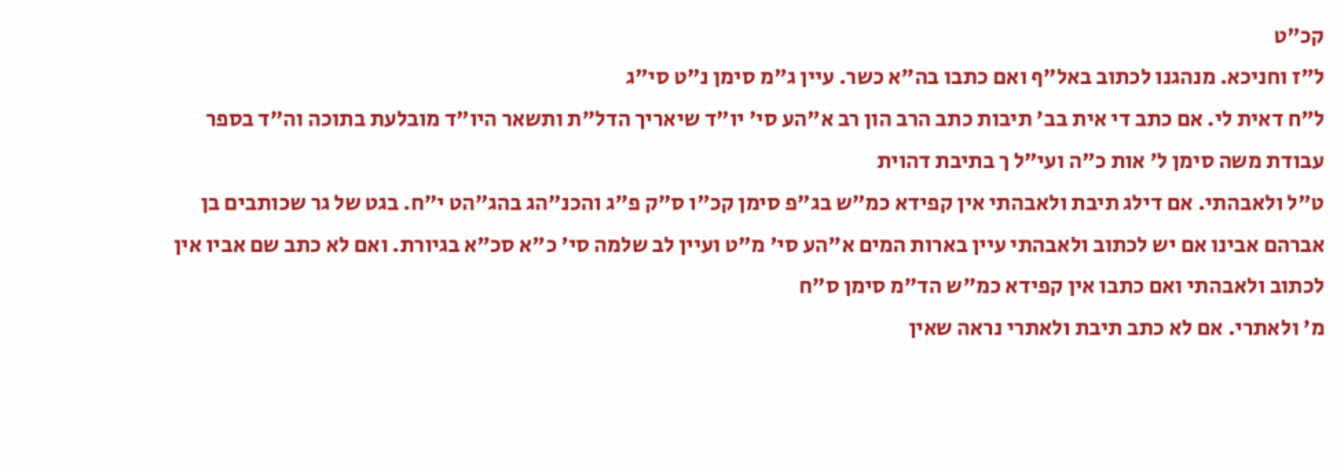קכ"ט
ל"ז וחניכא. מנהגנו לכתוב באל"ף ואם כתבו בה"א כשר. עיין ג"מ סימן נ"ט סי"ג
ל"ח דאית לי. אם כתב די אית בב' תיבות כתב הרב הון רב א"הע סי' יו"ד שיאריך הדל"ת ותשאר היו"ד מובלעת בתוכה וה"ד בספר עבודת משה סימן ל' אות כ"ה ועי"ל ך בתיבת דהוית
ט"ל ולאבהתי. אם דילג תיבת ולאבהתי אין קפידא כמ"ש בג"פ סימן קכ"ו ס"ק פ"ג והכנ"הג בהג"הט י"ח. בגט של גר שכותבים בן אברהם אבינו אם יש לכתוב ולאבהתי עיין בארות המים א"הע סי' מ"ט ועיין לב שלמה סי' כ"א סכ"א בגיורת. ואם לא כתב שם אביו אין לכתוב ולאבהתי ואם כתבו אין קפידא כמ"ש הד"מ סימן ס"ח
מ' ולאתרי. אם לא כתב תיבת ולאתרי נראה שאין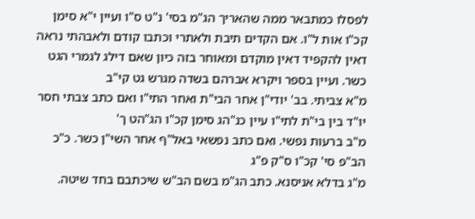לפסלו כמתבאר ממה שהאריך הג"מ בסי' נ"ט ס"ו ועיין י"א סימן קכ"ו אות ל"ו. אם הקדים תיבת ולאתרי וכתבו קודם ולאבהתי נראה דאין להקפיד דאין מוקדם ומאוחר בזה כיון שאם דילג לגמרי הגט כשר. ועיין בספר ויקרא אברהם בשדה מגרש גט קי"ב
מ"א צביתי. בב' יודי"ן אחר הבי"ת ואחר התי"ו ואם כתב צבתי חסר יו"ד בין בי"ת לתי"ו עיין כנ"הג סימן קכ"ו הג"הט ך'
מ"ב ברעות נפשי. ואם כתב נפשאי באל"ף אחר השי"ן כשר. כ"כ הב"פ סי' קכ"ו ס"ק פ"ג
מ"ג בדלא אניסנא. כתב הג"מ בשם הב"ש שיכתבם בחד שיטה.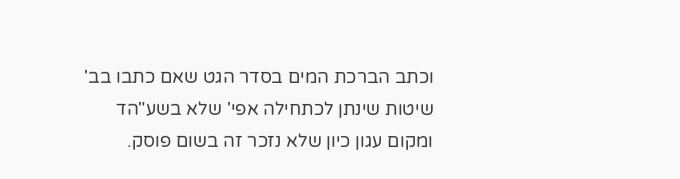וכתב הברכת המים בסדר הגט שאם כתבו בב' שיטות שינתן לכתחילה אפי' שלא בשע"הד ומקום עגון כיון שלא נזכר זה בשום פוסק.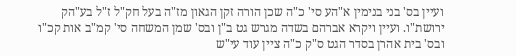ועיין בס' בני בנימין א"הע סי' כ"ה שכן הורה זקן הגאון מז"ה בעל חק"ל ז"ל בע"הק ירושת"ו. ועיין ויקרא אברהם בשדה מגרש גט ב"ן ובס' שמן המשחה סי' קמ"ב אות קכ"ו ובס' בית אהרן בסדר הגט ס"ק כ"ה ציין עוד עי"ש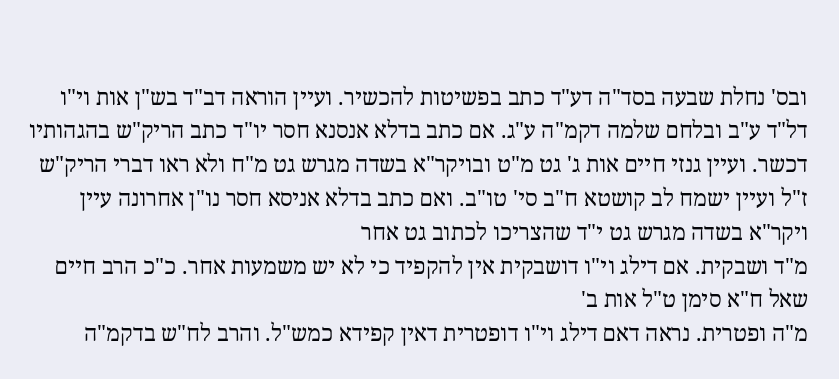ובס' נחלת שבעה בסד"ה דע"ד כתב בפשיטות להכשיר. ועיין הוראה דב"ד בש"ן אות וי"ו דל"ד ע"ב ובלחם שלמה דקמ"ה ע"ג. אם כתב בדלא אנסנא חסר יו"ד כתב הריק"ש בהגהותיו דכשר. ועיין גנזי חיים אות ג' גט מ"ט ובויקר"א בשדה מגרש גט מ"ח ולא ראו דברי הריק"ש ז"ל ועיין ישמח לב קושטא ח"ב סי' טו"ב. ואם כתב בדלא אניסא חסר נו"ן אחרונה עיין ויקר"א בשדה מגרש גט י"ד שהצריכו לכתוב גט אחר
מ"ד ושבקית. אם דילג וי"ו דושבקית אין להקפיד כי לא יש משמעות אחר. כ"כ הרב חיים שאל ח"א סימן ט"ל אות ב'
מ"ה ופטרית. נראה דאם דילג וי"ו דופטרית דאין קפידא כמש"ל. והרב לח"ש בדקמ"ה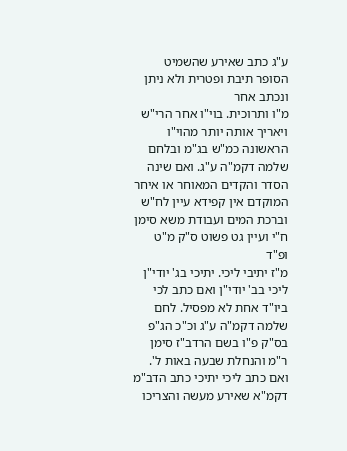ע"ג כתב שאירע שהשמיט הסופר תיבת ופטרית ולא ניתן ונכתב אחר
מ"ו ותרוכית. בוי"ו אחר הרי"ש ויאריך אותה יותר מהוי"ו הראשונה כמ"ש בג"מ ובלחם שלמה דקמ"ה ע"ג. ואם שינה הסדר והקדים המאוחר או איחר המוקדם אין קפידא עיין לח"ש וברכת המים ועבודת משא סימן ח"י ועיין גט פשוט ס"ק מ"ט ופ"ד
מ"ז יתיבי ליכי. יתיכי בג' יודי"ן ליכי בב' יודי"ן ואם כתב לכי ביו"ד אחת לא מפסיל. לחם שלמה דקמ"ה ע"ג וכ"כ הג"פ בס"ק פ"ו בשם הרדב"ז סימן ר"מ והנחלת שבעה באות ל'. ואם כתב ליכי יתיכי כתב הדב"מ דקמ"א שאירע מעשה והצריכו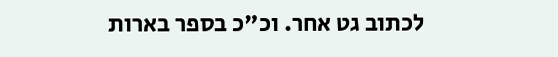לכתוב גט אחר. וכ"כ בספר בארות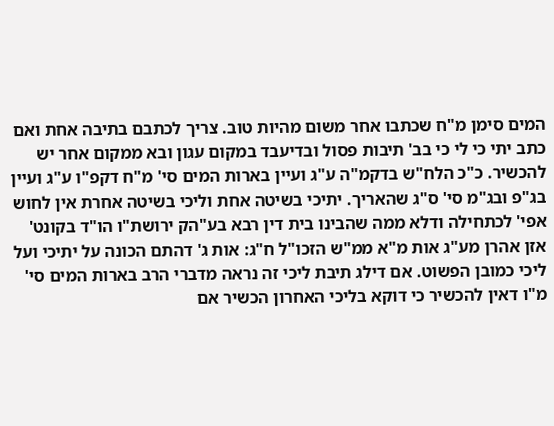המים סימן מ"ח שכתבו אחר משום מהיות טוב. צריך לכתבם בתיבה אחת ואם כתב יתי כי לי כי בב' תיבות פסול ובדיעבד במקום עגון ובא ממקום אחר יש להכשיר. כ"כ הלח"ש בדקמ"ה ע"ג ועיין בארות המים סי' מ"ח דקפ"ו ע"ג ועיין בג"פ ובג"מ סי' ס"ג שהאריך. יתיכי בשיטה אחת וליכי בשיטה אחרת אין לחוש אפי' לכתחילה ודלא ממה שהבינו בית דין רבא בע"הק ירושת"ו הו"ד בקונט' אזן אהרן מע"ג אות מ"א ממ"ש הזכו"ל ח"ג: אות ג' דהתם הכונה על יתיכי ועל ליכי כמובן הפשוט. אם דילג תיבת ליכי זה נראה מדברי הרב בארות המים סי' מ"ו דאין להכשיר כי דוקא בליכי האחרון הכשיר אם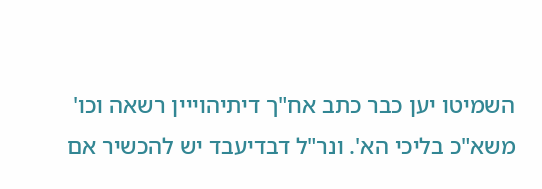השמיטו יען כבר כתב אח"ך דיתיהוייין רשאה וכו' משא"כ בליכי הא'. ונר"ל דבדיעבד יש להכשיר אם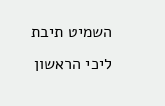השמיט תיבת ליכי הראשון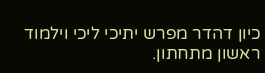כיון דהדר מפרש יתיכי ליכי וילמוד ראשון מתחתון.